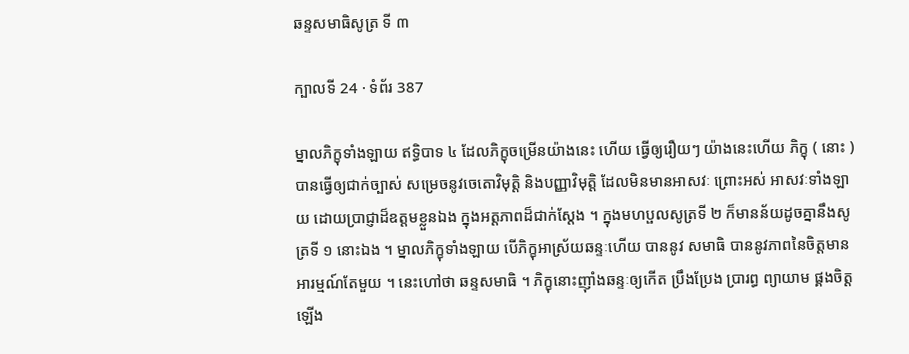ឆន្ទសមាធិសូត្រ ទី ៣

ក្បាលទី 24 · ទំព័រ 387

ម្នាលភិក្ខុទាំងឡាយ ឥទ្ធិបាទ ៤ ដែលភិក្ខុចម្រើនយ៉ាងនេះ ហើយ ធ្វើឲ្យរឿយៗ យ៉ាងនេះហើយ ភិក្ខុ ( នោះ ) បានធ្វើឲ្យជាក់ច្បាស់ សម្រេចនូវចេតោវិមុត្តិ និងបញ្ញាវិមុត្តិ ដែលមិនមានអាសវៈ ព្រោះអស់ អាសវៈទាំងឡាយ ដោយប្រាជ្ញាដ៏ឧត្តមខ្លួនឯង ក្នុងអត្តភាពដ៏ជាក់ស្តែង ។ ក្នុងមហប្ផលសូត្រទី ២ ក៏មានន័យដូចគ្នានឹងសូត្រទី ១ នោះឯង ។ ម្នាលភិក្ខុទាំងឡាយ បើភិក្ខុអាស្រ័យឆន្ទៈហើយ បាននូវ សមាធិ បាននូវភាពនៃចិត្តមានអារម្មណ៍តែមួយ ។ នេះហៅថា ឆន្ទសមាធិ ។ ភិក្ខុនោះញ៉ាំងឆន្ទៈឲ្យកើត ប្រឹងប្រែង ប្រារព្ធ ព្យាយាម ផ្គងចិត្តឡើង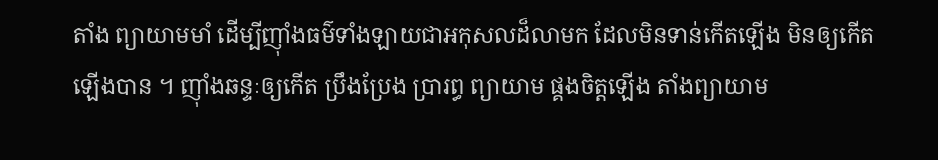តាំង ព្យាយាមមាំ ដើម្បីញ៉ាំងធម៌ទាំងឡាយជាអកុសលដ៏លាមក ដែលមិនទាន់កើតឡើង មិនឲ្យកើតឡើងបាន ។ ញ៉ាំងឆន្ទៈឲ្យកើត ប្រឹងប្រែង ប្រារព្ធ ព្យាយាម ផ្គងចិត្តឡើង តាំងព្យាយាម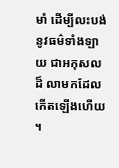មាំ ដើម្បីលះបង់នូវធម៌ទាំងឡាយ ជាអកុសលដ៏ លាមកដែលកើតឡើងហើយ ។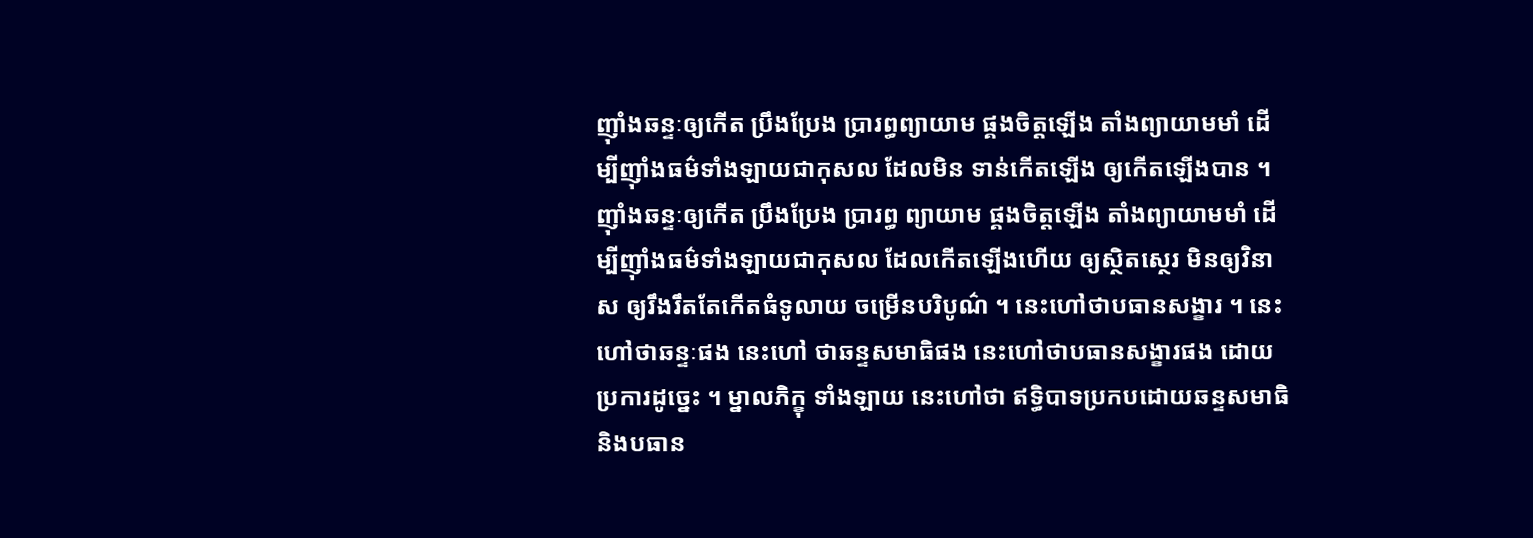ញ៉ាំងឆន្ទៈឲ្យកើត ប្រឹងប្រែង ប្រារព្ធព្យាយាម ផ្គងចិត្តឡើង តាំងព្យាយាមមាំ ដើម្បីញ៉ាំងធម៌ទាំងឡាយជាកុសល ដែលមិន ទាន់កើតឡើង ឲ្យកើតឡើងបាន ។ ញ៉ាំងឆន្ទៈឲ្យកើត ប្រឹងប្រែង ប្រារព្ធ ព្យាយាម ផ្គងចិត្តឡើង តាំងព្យាយាមមាំ ដើម្បីញ៉ាំងធម៌ទាំងឡាយជាកុសល ដែលកើតឡើងហើយ ឲ្យស្ថិតស្ថេរ មិនឲ្យវិនាស ឲ្យរឹងរឹតតែកើតធំទូលាយ ចម្រើនបរិបូណ៌ ។ នេះហៅថាបធានសង្ខារ ។ នេះហៅថាឆន្ទៈផង នេះហៅ ថាឆន្ទសមាធិផង នេះហៅថាបធានសង្ខារផង ដោយប្រការដូច្នេះ ។ ម្នាលភិក្ខុ ទាំងឡាយ នេះហៅថា ឥទ្ធិបាទប្រកបដោយឆន្ទសមាធិ និងបធាន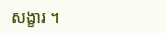សង្ខារ ។